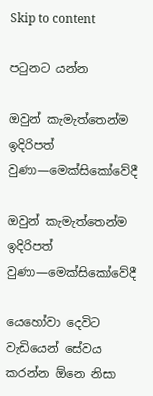Skip to content

පටුනට යන්න

ඔවුන් කැමැත්තෙන්ම ඉදිරිපත් වුණා—මෙක්සිකෝවේදී

ඔවුන් කැමැත්තෙන්ම ඉදිරිපත් වුණා—මෙක්සිකෝවේදී

යෙහෝවා දෙවිට වැඩියෙන් සේවය කරන්න ඕනෙ නිසා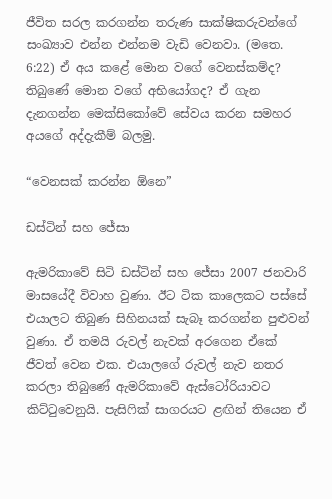ජීවිත සරල කරගන්න තරුණ සාක්ෂිකරුවන්ගේ සංඛ්‍යාව එන්න එන්නම වැඩි වෙනවා. (මතෙ. 6:22) ඒ අය කළේ මොන වගේ වෙනස්කම්ද? තිබුණේ මොන වගේ අභියෝගද? ඒ ගැන දැනගන්න මෙක්සිකෝවේ සේවය කරන සමහර අයගේ අද්දැකීම් බලමු.

“වෙනසක් කරන්න ඕනෙ”

ඩස්ටින් සහ ජේසා

ඇමරිකාවේ සිටි ඩස්ටින් සහ ජේසා 2007 ජනවාරි මාසයේදී විවාහ වුණා. ඊට ටික කාලෙකට පස්සේ එයාලට තිබුණ සිහිනයක් සැබෑ කරගන්න පුළුවන් වුණා. ඒ තමයි රුවල් නැවක් අරගෙන ඒකේ ජීවත් වෙන එක. එයාලගේ රුවල් නැව නතර කරලා තිබුණේ ඇමරිකාවේ ඇස්ටෝරියාවට කිට්ටුවෙනුයි. පැසිෆික් සාගරයට ළඟින් තියෙන ඒ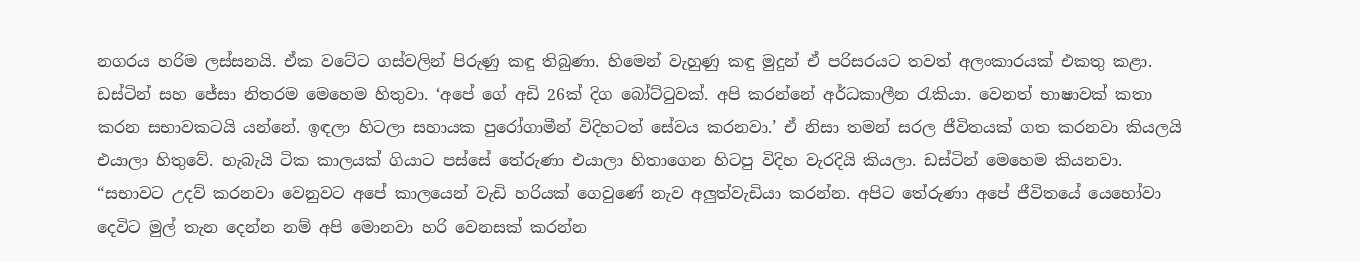නගරය හරිම ලස්සනයි. ඒක වටේට ගස්වලින් පිරුණු කඳු තිබුණා. හිමෙන් වැහුණු කඳු මුදුන් ඒ පරිසරයට තවත් අලංකාරයක් එකතු කළා. ඩස්ටින් සහ ජේසා නිතරම මෙහෙම හිතුවා. ‘අපේ ගේ අඩි 26ක් දිග බෝට්ටුවක්. අපි කරන්නේ අර්ධකාලීන රැකියා. වෙනත් භාෂාවක් කතා කරන සභාවකටයි යන්නේ. ඉඳලා හිටලා සහායක පුරෝගාමීන් විදිහටත් සේවය කරනවා.’ ඒ නිසා තමන් සරල ජීවිතයක් ගත කරනවා කියලයි එයාලා හිතුවේ. හැබැයි ටික කාලයක් ගියාට පස්සේ තේරුණා එයාලා හිතාගෙන හිටපු විදිහ වැරදියි කියලා. ඩස්ටින් මෙහෙම කියනවා. “සභාවට උදව් කරනවා වෙනුවට අපේ කාලයෙන් වැඩි හරියක් ගෙවුණේ නැව අලුත්වැඩියා කරන්න. අපිට තේරුණා අපේ ජීවිතයේ යෙහෝවා දෙවිට මුල් තැන දෙන්න නම් අපි මොනවා හරි වෙනසක් කරන්න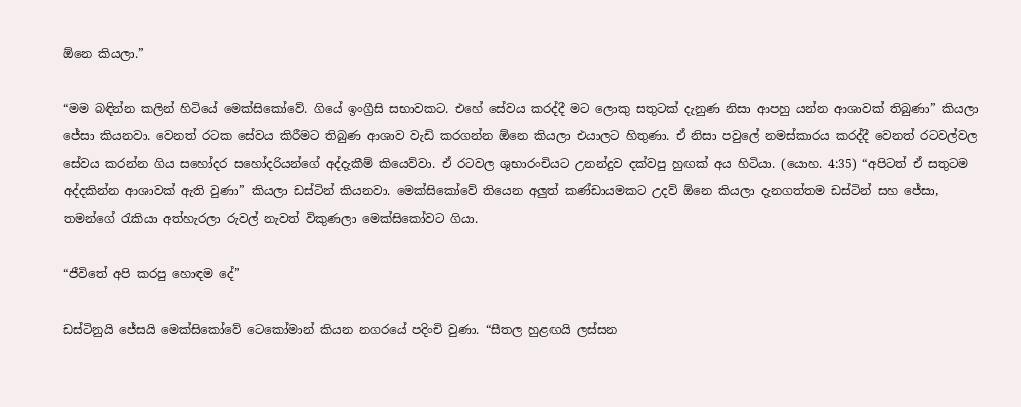ඕනෙ කියලා.”

“මම බඳින්න කලින් හිටියේ මෙක්සිකෝවේ. ගියේ ඉංග්‍රීසි සභාවකට. එහේ සේවය කරද්දී මට ලොකු සතුටක් දැනුණ නිසා ආපහු යන්න ආශාවක් තිබුණා” කියලා ජේසා කියනවා. වෙනත් රටක සේවය කිරීමට තිබුණ ආශාව වැඩි කරගන්න ඕනෙ කියලා එයාලට හිතුණා. ඒ නිසා පවුලේ නමස්කාරය කරද්දී වෙනත් රටවල්වල සේවය කරන්න ගිය සහෝදර සහෝදරියන්ගේ අද්දැකීම් කියෙව්වා. ඒ රටවල ශුභාරංචියට උනන්දුව දක්වපු හුඟක් අය හිටියා. (යොහ. 4:35) “අපිටත් ඒ සතුටම අද්දකින්න ආශාවක් ඇති වුණා” කියලා ඩස්ටින් කියනවා. මෙක්සිකෝවේ තියෙන අලුත් කණ්ඩායමකට උදව් ඕනෙ කියලා දැනගත්තම ඩස්ටින් සහ ජේසා, තමන්ගේ රැකියා අත්හැරලා රුවල් නැවත් විකුණලා මෙක්සිකෝවට ගියා.

“ජීවිතේ අපි කරපු හොඳම දේ”

ඩස්ටිනුයි ජේසයි මෙක්සිකෝවේ ටෙකෝමාන් කියන නගරයේ පදිංචි වුණා. “සීතල හුළඟයි ලස්සන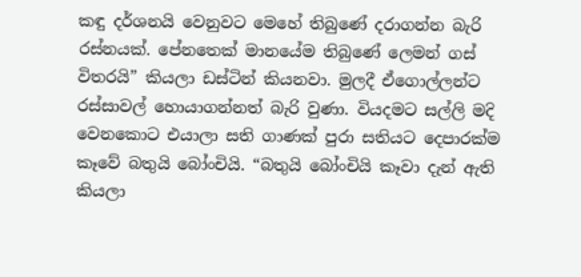කඳු දර්ශනයි වෙනුවට මෙහේ තිබුණේ දරාගන්න බැරි රස්නයක්. පේනතෙක් මානයේම තිබුණේ ලෙමන් ගස් විතරයි” කියලා ඩස්ටින් කියනවා. මුලදී ඒගොල්ලන්ට රස්සාවල් හොයාගන්නත් බැරි වුණා. වියදමට සල්ලි මදි වෙනකොට එයාලා සති ගාණක් පුරා සතියට දෙපාරක්ම කෑවේ බතුයි බෝංචියි. “බතුයි බෝංචියි කෑවා දැන් ඇති කියලා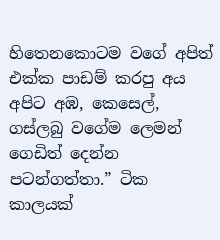හිතෙනකොටම වගේ අපිත් එක්ක පාඩම් කරපු අය අපිට අඹ, කෙසෙල්, ගස්ලබු වගේම ලෙමන් ගෙඩිත් දෙන්න පටන්ගත්තා.” ටික කාලයක්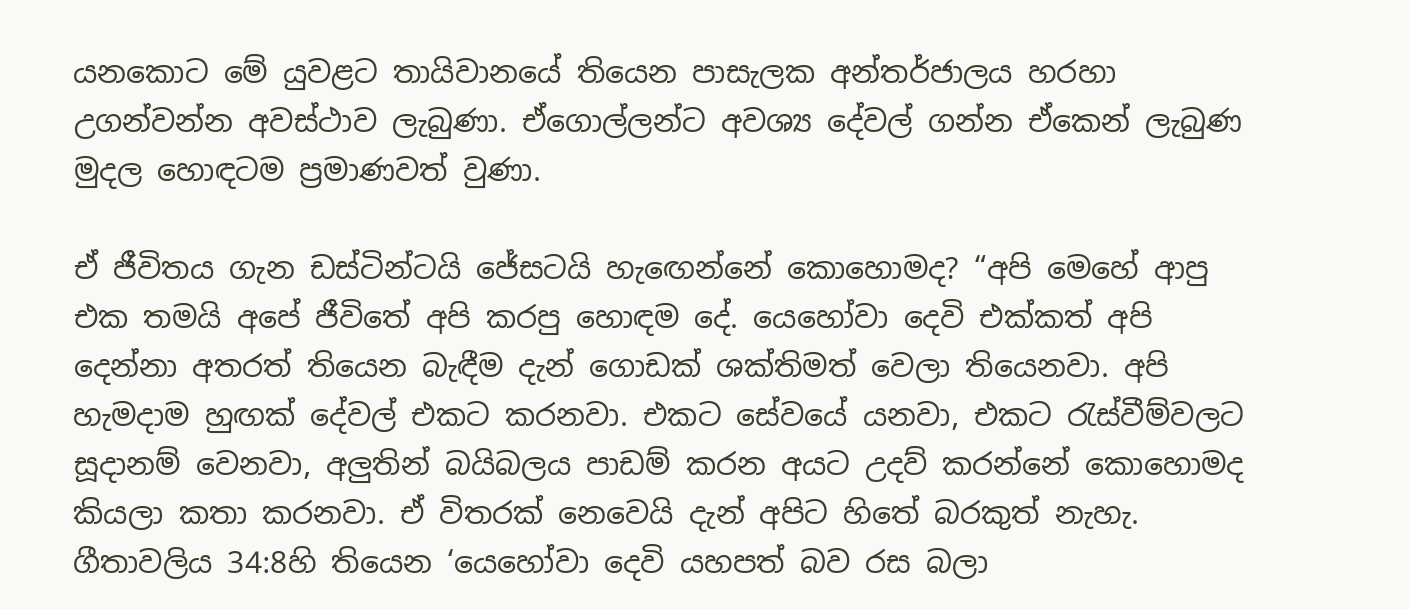යනකොට මේ යුවළට තායිවානයේ තියෙන පාසැලක අන්තර්ජාලය හරහා උගන්වන්න අවස්ථාව ලැබුණා. ඒගොල්ලන්ට අවශ්‍ය දේවල් ගන්න ඒකෙන් ලැබුණ මුදල හොඳටම ප්‍රමාණවත් වුණා.

ඒ ජීවිතය ගැන ඩස්ටින්ටයි ජේසටයි හැඟෙන්නේ කොහොමද? “අපි මෙහේ ආපු එක තමයි අපේ ජීවිතේ අපි කරපු හොඳම දේ. යෙහෝවා දෙවි එක්කත් අපි දෙන්නා අතරත් තියෙන බැඳීම දැන් ගොඩක් ශක්තිමත් වෙලා තියෙනවා. අපි හැමදාම හුඟක් දේවල් එකට කරනවා. එකට සේවයේ යනවා, එකට රැස්වීම්වලට සූදානම් වෙනවා, අලුතින් බයිබලය පාඩම් කරන අයට උදව් කරන්නේ කොහොමද කියලා කතා කරනවා. ඒ විතරක් නෙවෙයි දැන් අපිට හිතේ බරකුත් නැහැ. ගීතාවලිය 34:8හි තියෙන ‘යෙහෝවා දෙවි යහපත් බව රස බලා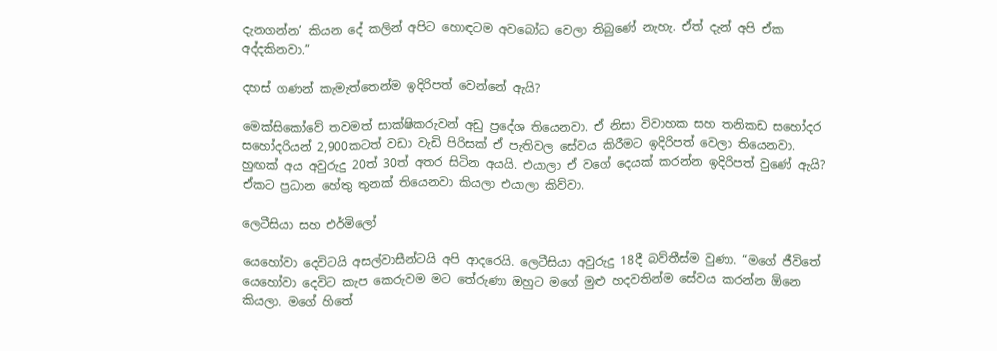දැනගන්න’ කියන දේ කලින් අපිට හොඳටම අවබෝධ වෙලා තිබුණේ නැහැ. ඒත් දැන් අපි ඒක අද්දකිනවා.”

දහස් ගණන් කැමැත්තෙන්ම ඉදිරිපත් වෙන්නේ ඇයි?

මෙක්සිකෝවේ තවමත් සාක්ෂිකරුවන් අඩු ප්‍රදේශ තියෙනවා. ඒ නිසා විවාහක සහ තනිකඩ සහෝදර සහෝදරියන් 2,900කටත් වඩා වැඩි පිරිසක් ඒ පැතිවල සේවය කිරීමට ඉදිරිපත් වෙලා තියෙනවා. හුඟක් අය අවුරුදු 20ත් 30ත් අතර සිටින අයයි. එයාලා ඒ වගේ දෙයක් කරන්න ඉදිරිපත් වුණේ ඇයි? ඒකට ප්‍රධාන හේතු තුනක් තියෙනවා කියලා එයාලා කිව්වා.

ලෙටීසියා සහ එර්මිලෝ

යෙහෝවා දෙවිටයි අසල්වාසීන්ටයි අපි ආදරෙයි. ලෙටීසියා අවුරුදු 18දී බව්තීස්ම වුණා. “මගේ ජීවිතේ යෙහෝවා දෙවිට කැප කෙරුවම මට තේරුණා ඔහුට මගේ මුළු හදවතින්ම සේවය කරන්න ඕනෙ කියලා. මගේ හිතේ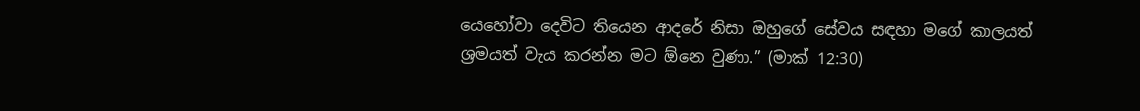යෙහෝවා දෙවිට තියෙන ආදරේ නිසා ඔහුගේ සේවය සඳහා මගේ කාලයත් ශ්‍රමයත් වැය කරන්න මට ඕනෙ වුණා.” (මාක් 12:30)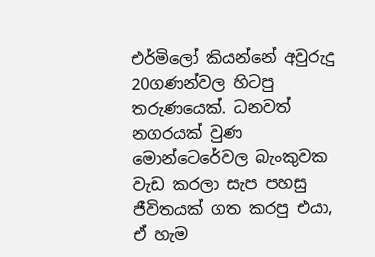එර්මිලෝ කියන්නේ අවුරුදු 20ගණන්වල හිටපු තරුණයෙක්. ධනවත් නගරයක් වුණ මොන්ටෙරේවල බැංකුවක වැඩ කරලා සැප පහසු ජීවිතයක් ගත කරපු එයා, ඒ හැම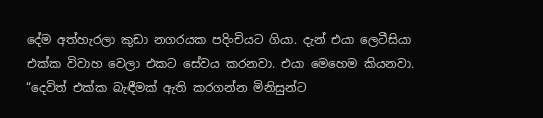දේම අත්හැරලා කුඩා නගරයක පදිංචියට ගියා. දැන් එයා ලෙටීසියා එක්ක විවාහ වෙලා එකට සේවය කරනවා. එයා මෙහෙම කියනවා. “දෙවිත් එක්ක බැඳීමක් ඇති කරගන්න මිනිසුන්ට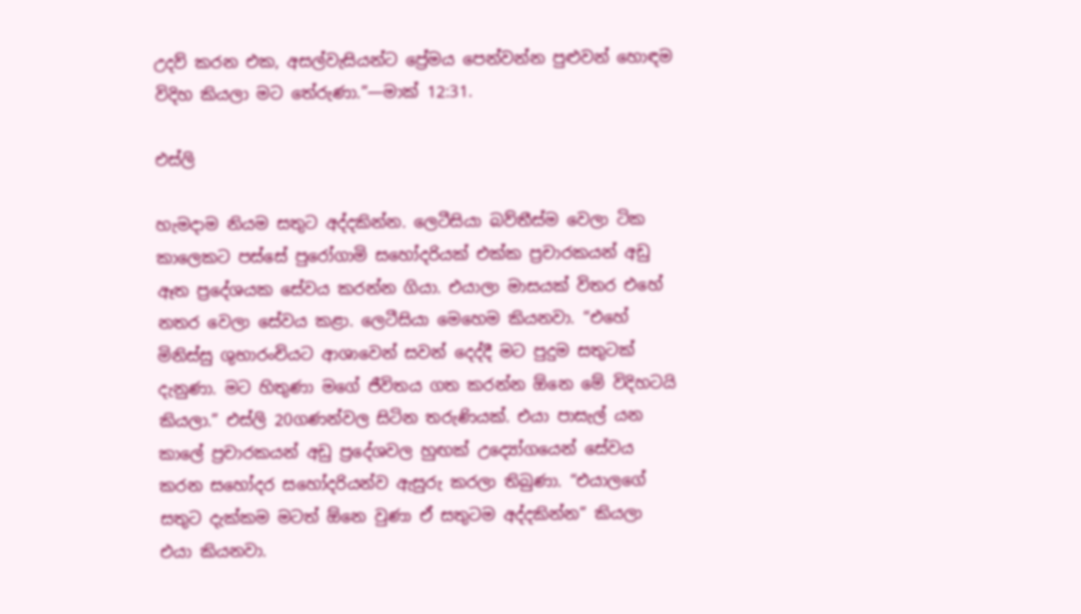උදව් කරන එක, අසල්වැසියන්ට ප්‍රේමය පෙන්වන්න පුළුවන් හොඳම විදිහ කියලා මට තේරුණා.”—මාක් 12:31.

එස්ලි

හැමදාම නියම සතුට අද්දකින්න. ලෙටීසියා බව්තීස්ම වෙලා ටික කාලෙකට පස්සේ පුරෝගාමි සහෝදරියක් එක්ක ප්‍රචාරකයන් අඩු ඈත ප්‍රදේශයක සේවය කරන්න ගියා. එයාලා මාසයක් විතර එහේ නතර වෙලා සේවය කළා. ලෙටීසියා මෙහෙම කියනවා. “එහේ මිනිස්සු ශුභාරංචියට ආශාවෙන් සවන් දෙද්දී මට පුදුම සතුටක් දැනුණා. මට හිතුණා මගේ ජීවිතය ගත කරන්න ඕනෙ මේ විදිහටයි කියලා.” එස්ලි 20ගණන්වල සිටින තරුණියක්. එයා පාසැල් යන කාලේ ප්‍රචාරකයන් අඩු ප්‍රදේශවල හුඟක් උද්‍යෝගයෙන් සේවය කරන සහෝදර සහෝදරියන්ව ඇසුරු කරලා තිබුණා. “එයාලගේ සතුට දැක්කම මටත් ඕනෙ වුණා ඒ සතුටම අද්දකින්න” කියලා එයා කියනවා.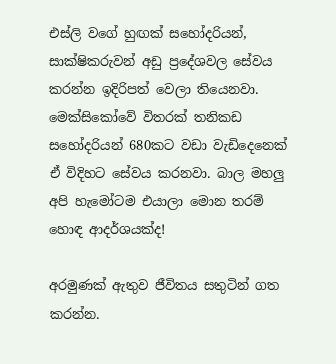එස්ලි වගේ හුඟක් සහෝදරියන්, සාක්ෂිකරුවන් අඩු ප්‍රදේශවල සේවය කරන්න ඉදිරිපත් වෙලා තියෙනවා. මෙක්සිකෝවේ විතරක් තනිකඩ සහෝදරියන් 680කට වඩා වැඩිදෙනෙක් ඒ විදිහට සේවය කරනවා. බාල මහලු අපි හැමෝටම එයාලා මොන තරම් හොඳ ආදර්ශයක්ද!

අරමුණක් ඇතුව ජීවිතය සතුටින් ගත කරන්න.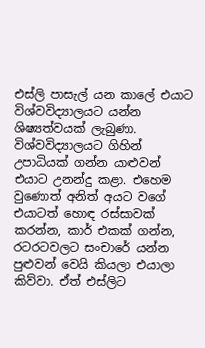එස්ලි පාසැල් යන කාලේ එයාට විශ්වවිද්‍යාලයට යන්න ශිෂ්‍යත්වයක් ලැබුණා. විශ්වවිද්‍යාලයට ගිහින් උපාධියක් ගන්න යාළුවන් එයාට උනන්දු කළා. එහෙම වුණොත් අනිත් අයට වගේ එයාටත් හොඳ රස්සාවක් කරන්න, කාර් එකක් ගන්න, රටරටවලට සංචාරේ යන්න පුළුවන් වෙයි කියලා එයාලා කිව්වා. ඒත් එස්ලිට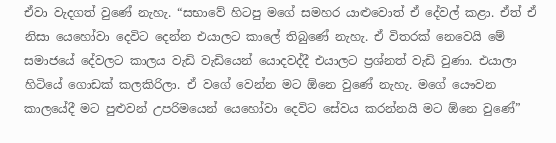ඒවා වැදගත් වුණේ නැහැ. “සභාවේ හිටපු මගේ සමහර යාළුවොත් ඒ දේවල් කළා. ඒත් ඒ නිසා යෙහෝවා දෙවිට දෙන්න එයාලට කාලේ තිබුණේ නැහැ. ඒ විතරක් නෙවෙයි මේ සමාජයේ දේවලට කාලය වැඩි වැඩියෙන් යොදවද්දී එයාලට ප්‍රශ්නත් වැඩි වුණා. එයාලා හිටියේ ගොඩක් කලකිරිලා. ඒ වගේ වෙන්න මට ඕනෙ වුණේ නැහැ. මගේ යෞවන කාලයේදී මට පුළුවන් උපරිමයෙන් යෙහෝවා දෙවිට සේවය කරන්නයි මට ඕනෙ වුණේ”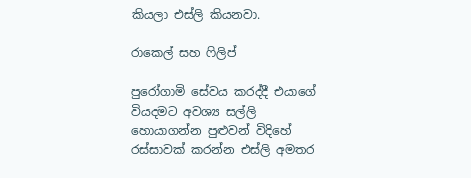කියලා එස්ලි කියනවා.

රාකෙල් සහ ෆිලිප්

පුරෝගාමි සේවය කරද්දී එයාගේ වියදමට අවශ්‍ය සල්ලි හොයාගන්න පුළුවන් විදිහේ රස්සාවක් කරන්න එස්ලි අමතර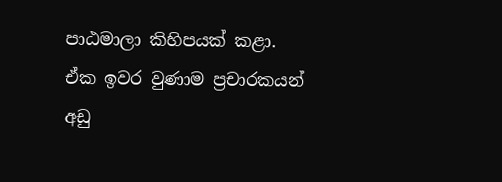පාඨමාලා කිහිපයක් කළා. ඒක ඉවර වුණාම ප්‍රචාරකයන් අඩු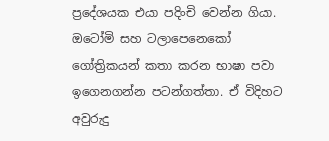ප්‍රදේශයක එයා පදිංචි වෙන්න ගියා. ඔටෝමි සහ ටලාපෙනෙකෝ ගෝත්‍රිකයන් කතා කරන භාෂා පවා ඉගෙනගන්න පටන්ගත්තා. ඒ විදිහට අවුරුදු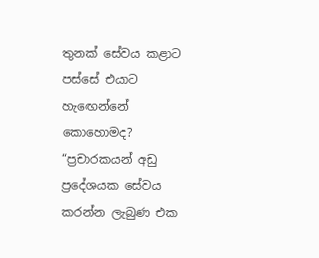තුනක් සේවය කළාට පස්සේ එයාට හැඟෙන්නේ කොහොමද? “ප්‍රචාරකයන් අඩු ප්‍රදේශයක සේවය කරන්න ලැබුණ එක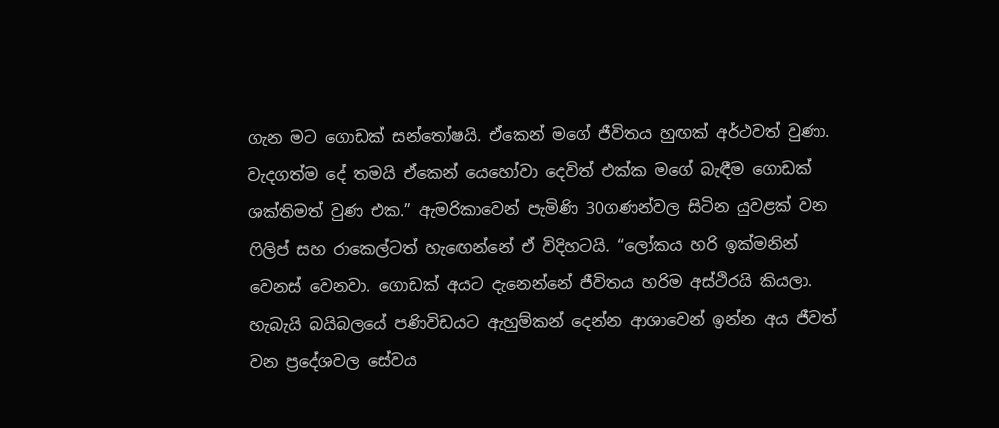ගැන මට ගොඩක් සන්තෝෂයි. ඒකෙන් මගේ ජීවිතය හුඟක් අර්ථවත් වුණා. වැදගත්ම දේ තමයි ඒකෙන් යෙහෝවා දෙවිත් එක්ක මගේ බැඳීම ගොඩක් ශක්තිමත් වුණ එක.” ඇමරිකාවෙන් පැමිණි 30ගණන්වල සිටින යුවළක් වන ෆිලිප් සහ රාකෙල්ටත් හැඟෙන්නේ ඒ විදිහටයි. “ලෝකය හරි ඉක්මනින් වෙනස් වෙනවා. ගොඩක් අයට දැනෙන්නේ ජීවිතය හරිම අස්ථිරයි කියලා. හැබැයි බයිබලයේ පණිවිඩයට ඇහුම්කන් දෙන්න ආශාවෙන් ඉන්න අය ජීවත් වන ප්‍රදේශවල සේවය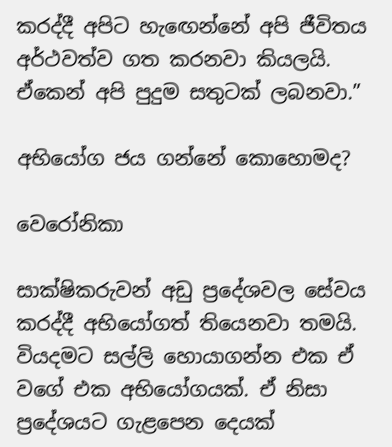කරද්දී අපිට හැඟෙන්නේ අපි ජීවිතය අර්ථවත්ව ගත කරනවා කියලයි. ඒකෙන් අපි පුදුම සතුටක් ලබනවා.”

අභියෝග ජය ගන්නේ කොහොමද?

වෙරෝනිකා

සාක්ෂිකරුවන් අඩු ප්‍රදේශවල සේවය කරද්දී අභියෝගත් තියෙනවා තමයි. වියදමට සල්ලි හොයාගන්න එක ඒ වගේ එක අභියෝගයක්. ඒ නිසා ප්‍රදේශයට ගැළපෙන දෙයක්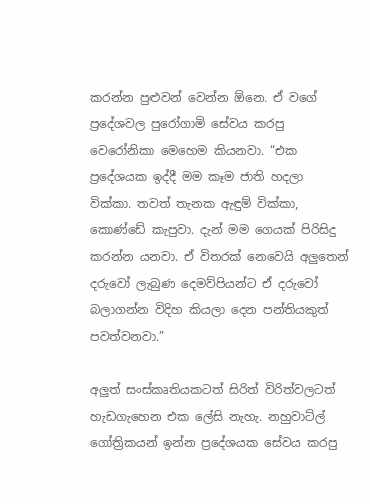කරන්න පුළුවන් වෙන්න ඕනෙ. ඒ වගේ ප්‍රදේශවල පුරෝගාමි සේවය කරපු වෙරෝනිකා මෙහෙම කියනවා. “එක ප්‍රදේශයක ඉද්දී මම කෑම ජාති හදලා වික්කා. තවත් තැනක ඇඳුම් වික්කා, කොණ්ඩේ කැපුවා. දැන් මම ගෙයක් පිරිසිදු කරන්න යනවා. ඒ විතරක් නෙවෙයි අලුතෙන් දරුවෝ ලැබුණ දෙමව්පියන්ට ඒ දරුවෝ බලාගන්න විදිහ කියලා දෙන පන්තියකුත් පවත්වනවා.”

අලුත් සංස්කෘතියකටත් සිරිත් විරිත්වලටත් හැඩගැහෙන එක ලේසි නැහැ. නහුවාට්ල් ගෝත්‍රිකයන් ඉන්න ප්‍රදේශයක සේවය කරපු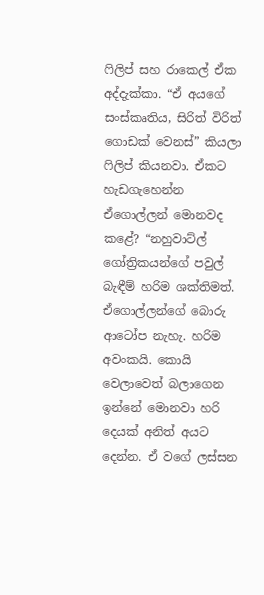ෆිලිප් සහ රාකෙල් ඒක අද්දැක්කා. “ඒ අයගේ සංස්කෘතිය, සිරිත් විරිත් ගොඩක් වෙනස්” කියලා ෆිලිප් කියනවා. ඒකට හැඩගැහෙන්න ඒගොල්ලන් මොනවද කළේ? “නහුවාට්ල් ගෝත්‍රිකයන්ගේ පවුල් බැඳීම් හරිම ශක්තිමත්. ඒගොල්ලන්ගේ බොරු ආටෝප නැහැ. හරිම අවංකයි. කොයි වෙලාවෙත් බලාගෙන ඉන්නේ මොනවා හරි දෙයක් අනිත් අයට දෙන්න. ඒ වගේ ලස්සන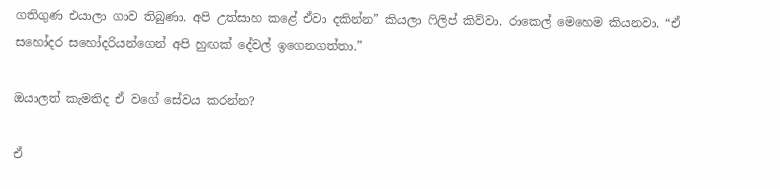ගතිගුණ එයාලා ගාව තිබුණා. අපි උත්සාහ කළේ ඒවා දකින්න” කියලා ෆිලිප් කිව්වා. රාකෙල් මෙහෙම කියනවා. “ඒ සහෝදර සහෝදරියන්ගෙන් අපි හුඟක් දේවල් ඉගෙනගත්තා.”

ඔයාලත් කැමතිද ඒ වගේ සේවය කරන්න?

ඒ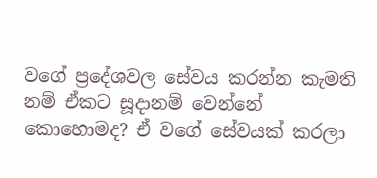වගේ ප්‍රදේශවල සේවය කරන්න කැමති නම් ඒකට සූදානම් වෙන්නේ කොහොමද? ඒ වගේ සේවයක් කරලා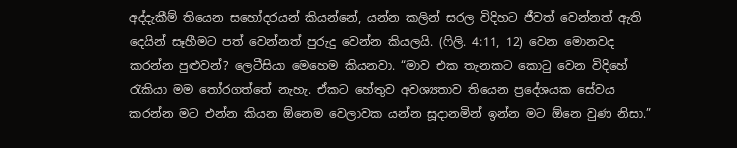අද්දැකීම් තියෙන සහෝදරයන් කියන්නේ, යන්න කලින් සරල විදිහට ජීවත් වෙන්නත් ඇති දෙයින් සෑහීමට පත් වෙන්නත් පුරුදු වෙන්න කියලයි. (ෆිලි. 4:11, 12) වෙන මොනවද කරන්න පුළුවන්? ලෙටීසියා මෙහෙම කියනවා. “මාව එක තැනකට කොටු වෙන විදිහේ රැකියා මම තෝරගත්තේ නැහැ. ඒකට හේතුව අවශ්‍යතාව තියෙන ප්‍රදේශයක සේවය කරන්න මට එන්න කියන ඕනෙම වෙලාවක යන්න සූදානමින් ඉන්න මට ඕනෙ වුණ නිසා.”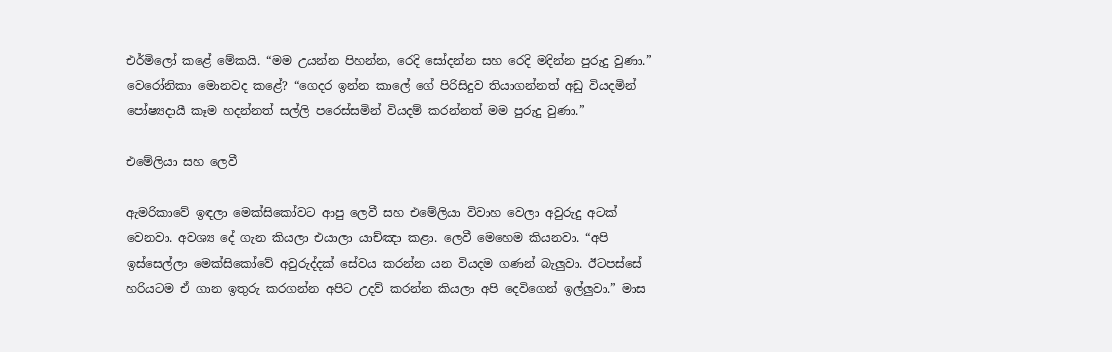එර්මිලෝ කළේ මේකයි. “මම උයන්න පිහන්න, රෙදි සෝදන්න සහ රෙදි මදින්න පුරුදු වුණා.” වෙරෝනිකා මොනවද කළේ? “ගෙදර ඉන්න කාලේ ගේ පිරිසිදුව තියාගන්නත් අඩු වියදමින් පෝෂ්‍යදායී කෑම හදන්නත් සල්ලි පරෙස්සමින් වියදම් කරන්නත් මම පුරුදු වුණා.”

එමේලියා සහ ලෙවී

ඇමරිකාවේ ඉඳලා මෙක්සිකෝවට ආපු ලෙවී සහ එමේලියා විවාහ වෙලා අවුරුදු අටක් වෙනවා. අවශ්‍ය දේ ගැන කියලා එයාලා යාච්ඤා කළා. ලෙවී මෙහෙම කියනවා. “අපි ඉස්සෙල්ලා මෙක්සිකෝවේ අවුරුද්දක් සේවය කරන්න යන වියදම ගණන් බැලුවා. ඊටපස්සේ හරියටම ඒ ගාන ඉතුරු කරගන්න අපිට උදව් කරන්න කියලා අපි දෙවිගෙන් ඉල්ලුවා.” මාස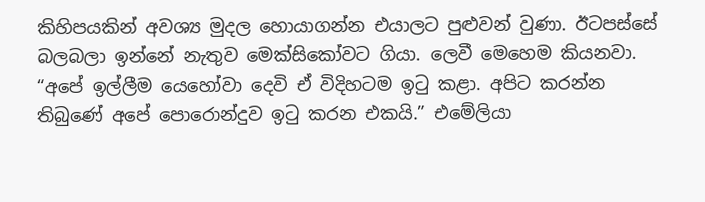කිහිපයකින් අවශ්‍ය මුදල හොයාගන්න එයාලට පුළුවන් වුණා. ඊටපස්සේ බලබලා ඉන්නේ නැතුව මෙක්සිකෝවට ගියා. ලෙවී මෙහෙම කියනවා. “අපේ ඉල්ලීම යෙහෝවා දෙවි ඒ විදිහටම ඉටු කළා. අපිට කරන්න තිබුණේ අපේ පොරොන්දුව ඉටු කරන එකයි.” එමේලියා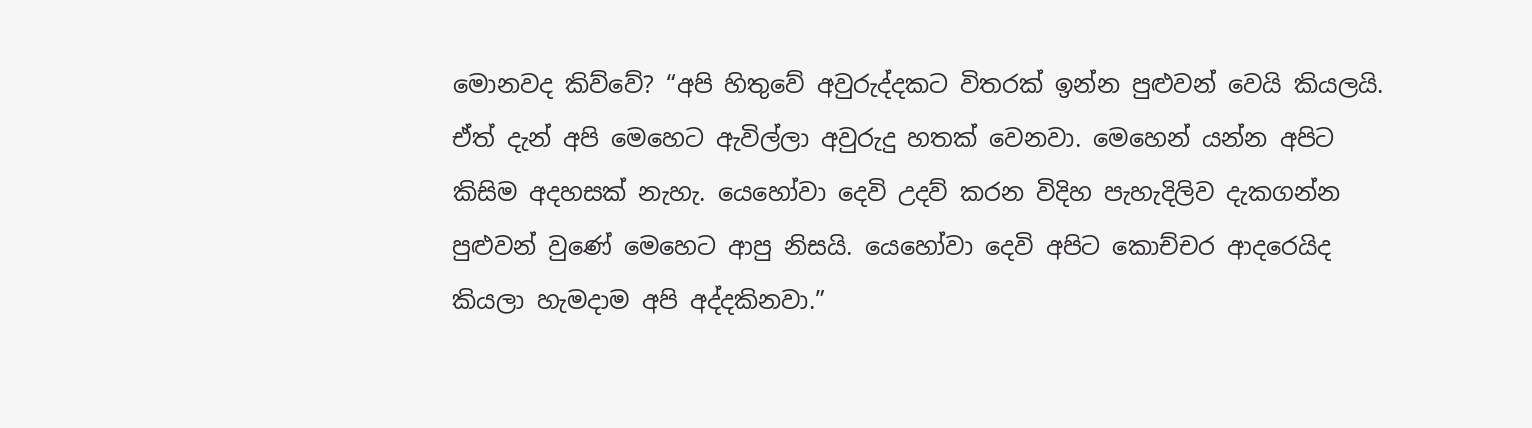මොනවද කිව්වේ? “අපි හිතුවේ අවුරුද්දකට විතරක් ඉන්න පුළුවන් වෙයි කියලයි. ඒත් දැන් අපි මෙහෙට ඇවිල්ලා අවුරුදු හතක් වෙනවා. මෙහෙන් යන්න අපිට කිසිම අදහසක් නැහැ. යෙහෝවා දෙවි උදව් කරන විදිහ පැහැදිලිව දැකගන්න පුළුවන් වුණේ මෙහෙට ආපු නිසයි. යෙහෝවා දෙවි අපිට කොච්චර ආදරෙයිද කියලා හැමදාම අපි අද්දකිනවා.”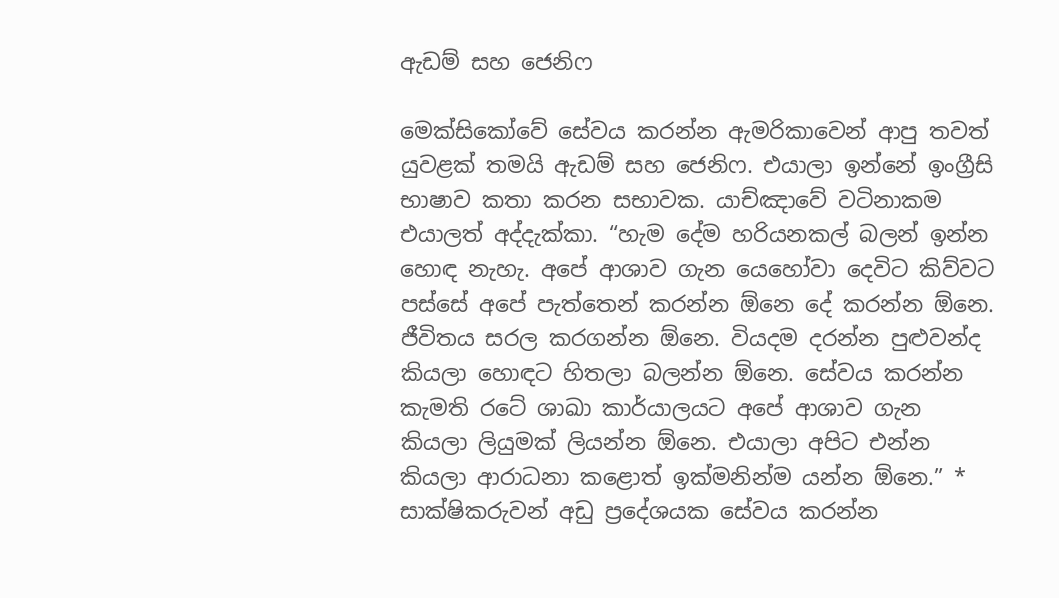ඇඩම් සහ ජෙනිෆ

මෙක්සිකෝවේ සේවය කරන්න ඇමරිකාවෙන් ආපු තවත් යුවළක් තමයි ඇඩම් සහ ජෙනිෆ. එයාලා ඉන්නේ ඉංග්‍රීසි භාෂාව කතා කරන සභාවක. යාච්ඤාවේ වටිනාකම එයාලත් අද්දැක්කා. “හැම දේම හරියනකල් බලන් ඉන්න හොඳ නැහැ. අපේ ආශාව ගැන යෙහෝවා දෙවිට කිව්වට පස්සේ අපේ පැත්තෙන් කරන්න ඕනෙ දේ කරන්න ඕනෙ. ජීවිතය සරල කරගන්න ඕනෙ. වියදම දරන්න පුළුවන්ද කියලා හොඳට හිතලා බලන්න ඕනෙ. සේවය කරන්න කැමති රටේ ශාඛා කාර්යාලයට අපේ ආශාව ගැන කියලා ලියුමක් ලියන්න ඕනෙ. එයාලා අපිට එන්න කියලා ආරාධනා කළොත් ඉක්මනින්ම යන්න ඕනෙ.” * සාක්ෂිකරුවන් අඩු ප්‍රදේශයක සේවය කරන්න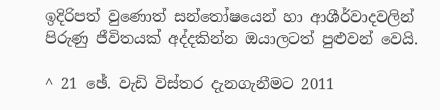ඉදිරිපත් වුණොත් සන්තෝෂයෙන් හා ආශීර්වාදවලින් පිරුණු ජීවිතයක් අද්දකින්න ඔයාලටත් පුළුවන් වෙයි.

^ 21 ඡේ. වැඩි විස්තර දැනගැනීමට 2011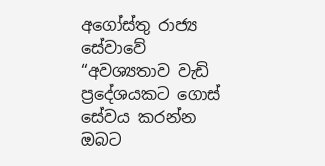අගෝස්තු රාජ්‍ය සේවාවේ “අවශ්‍යතාව වැඩි ප්‍රදේශයකට ගොස් සේවය කරන්න ඔබට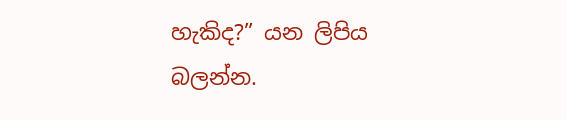හැකිද?” යන ලිපිය බලන්න.